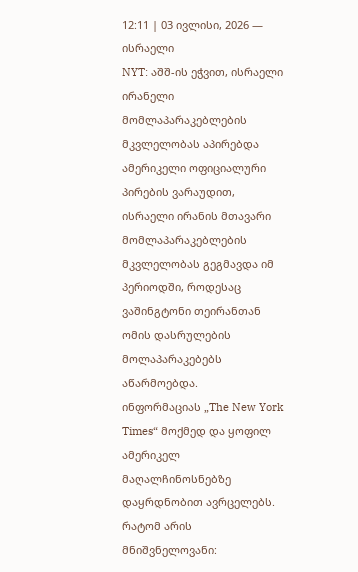12:11 | 03 ივლისი, 2026 — ისრაელი
NYT: აშშ-ის ეჭვით, ისრაელი ირანელი მომლაპარაკებლების მკვლელობას აპირებდა
ამერიკელი ოფიციალური პირების ვარაუდით, ისრაელი ირანის მთავარი მომლაპარაკებლების მკვლელობას გეგმავდა იმ პერიოდში, როდესაც ვაშინგტონი თეირანთან ომის დასრულების მოლაპარაკებებს აწარმოებდა.
ინფორმაციას „The New York Times“ მოქმედ და ყოფილ ამერიკელ მაღალჩინოსნებზე დაყრდნობით ავრცელებს.
რატომ არის მნიშვნელოვანი: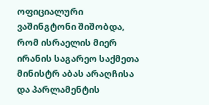ოფიციალური ვაშინგტონი შიშობდა, რომ ისრაელის მიერ ირანის საგარეო საქმეთა მინისტრ აბას არაღჩისა და პარლამენტის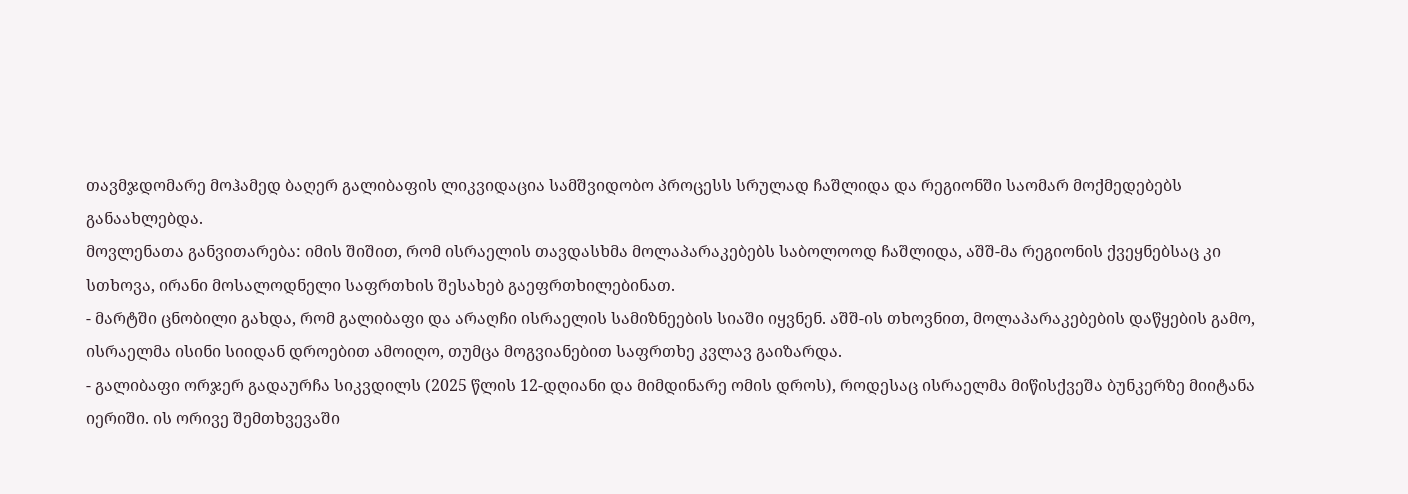თავმჯდომარე მოჰამედ ბაღერ გალიბაფის ლიკვიდაცია სამშვიდობო პროცესს სრულად ჩაშლიდა და რეგიონში საომარ მოქმედებებს განაახლებდა.
მოვლენათა განვითარება: იმის შიშით, რომ ისრაელის თავდასხმა მოლაპარაკებებს საბოლოოდ ჩაშლიდა, აშშ-მა რეგიონის ქვეყნებსაც კი სთხოვა, ირანი მოსალოდნელი საფრთხის შესახებ გაეფრთხილებინათ.
- მარტში ცნობილი გახდა, რომ გალიბაფი და არაღჩი ისრაელის სამიზნეების სიაში იყვნენ. აშშ-ის თხოვნით, მოლაპარაკებების დაწყების გამო, ისრაელმა ისინი სიიდან დროებით ამოიღო, თუმცა მოგვიანებით საფრთხე კვლავ გაიზარდა.
- გალიბაფი ორჯერ გადაურჩა სიკვდილს (2025 წლის 12-დღიანი და მიმდინარე ომის დროს), როდესაც ისრაელმა მიწისქვეშა ბუნკერზე მიიტანა იერიში. ის ორივე შემთხვევაში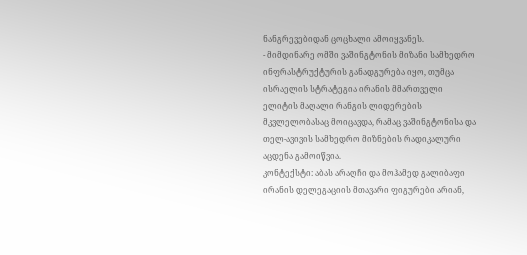ნანგრევებიდან ცოცხალი ამოიყვანეს.
- მიმდინარე ომში ვაშინგტონის მიზანი სამხედრო ინფრასტრუქტურის განადგურება იყო, თუმცა ისრაელის სტრატეგია ირანის მმართველი ელიტის მაღალი რანგის ლიდერების მკვლელობასაც მოიცავდა, რამაც ვაშინგტონისა და თელ-ავივის სამხედრო მიზნების რადიკალური აცდენა გამოიწვია.
კონტექსტი: აბას არაღჩი და მოჰამედ გალიბაფი ირანის დელეგაციის მთავარი ფიგურები არიან,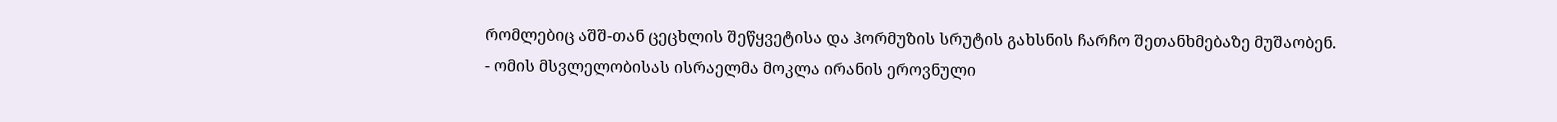რომლებიც აშშ-თან ცეცხლის შეწყვეტისა და ჰორმუზის სრუტის გახსნის ჩარჩო შეთანხმებაზე მუშაობენ.
- ომის მსვლელობისას ისრაელმა მოკლა ირანის ეროვნული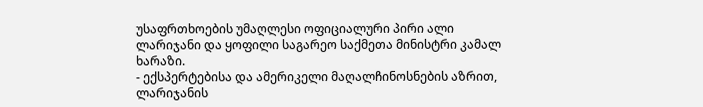უსაფრთხოების უმაღლესი ოფიციალური პირი ალი ლარიჯანი და ყოფილი საგარეო საქმეთა მინისტრი კამალ ხარაზი.
- ექსპერტებისა და ამერიკელი მაღალჩინოსნების აზრით, ლარიჯანის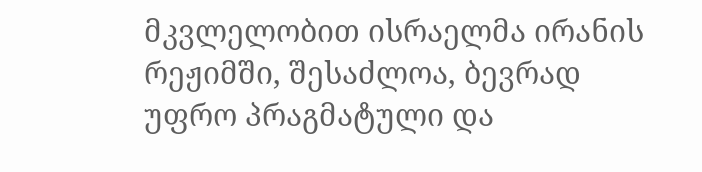მკვლელობით ისრაელმა ირანის რეჟიმში, შესაძლოა, ბევრად უფრო პრაგმატული და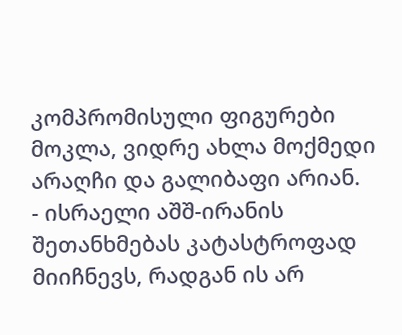კომპრომისული ფიგურები მოკლა, ვიდრე ახლა მოქმედი არაღჩი და გალიბაფი არიან.
- ისრაელი აშშ-ირანის შეთანხმებას კატასტროფად მიიჩნევს, რადგან ის არ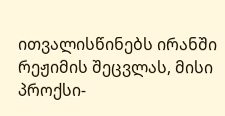ითვალისწინებს ირანში რეჟიმის შეცვლას, მისი პროქსი-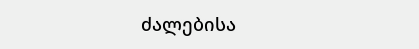ძალებისა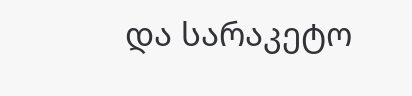და სარაკეტო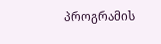პროგრამის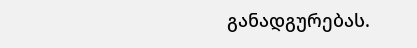განადგურებას.